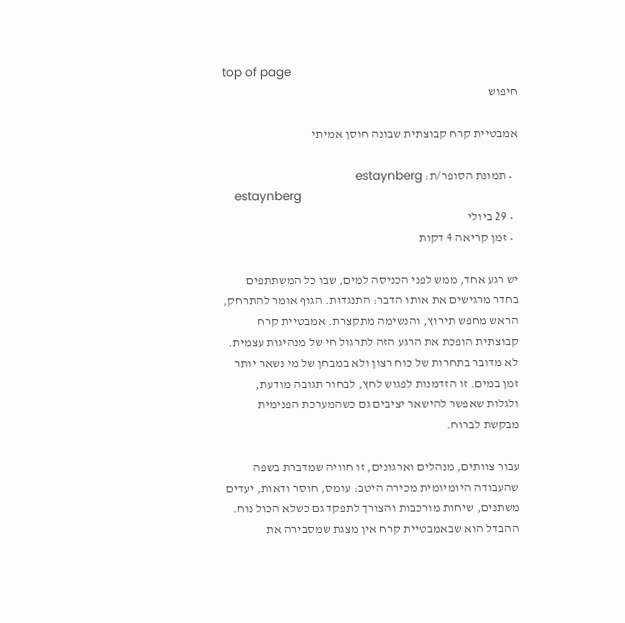top of page
חיפוש

אמבטיית קרח קבוצתית שבונה חוסן אמיתי

  • תמונת הסופר/ת: estaynberg
    estaynberg
  • 29 ביולי
  • זמן קריאה 4 דקות

יש רגע אחד, ממש לפני הכניסה למים, שבו כל המשתתפים בחדר מרגישים את אותו הדבר: התנגדות. הגוף אומר להתרחק, הראש מחפש תירוץ, והנשימה מתקצרת. אמבטיית קרח קבוצתית הופכת את הרגע הזה לתרגול חי של מנהיגות עצמית. לא מדובר בתחרות של כוח רצון ולא במבחן של מי נשאר יותר זמן במים. זו הזדמנות לפגוש לחץ, לבחור תגובה מודעת, ולגלות שאפשר להישאר יציבים גם כשהמערכת הפנימית מבקשת לברוח.

עבור צוותים, מנהלים וארגונים, זו חוויה שמדברת בשפה שהעבודה היומיומית מכירה היטב: עומס, חוסר ודאות, יעדים משתנים, שיחות מורכבות והצורך לתפקד גם כשלא הכול נוח. ההבדל הוא שבאמבטיית קרח אין מצגת שמסבירה את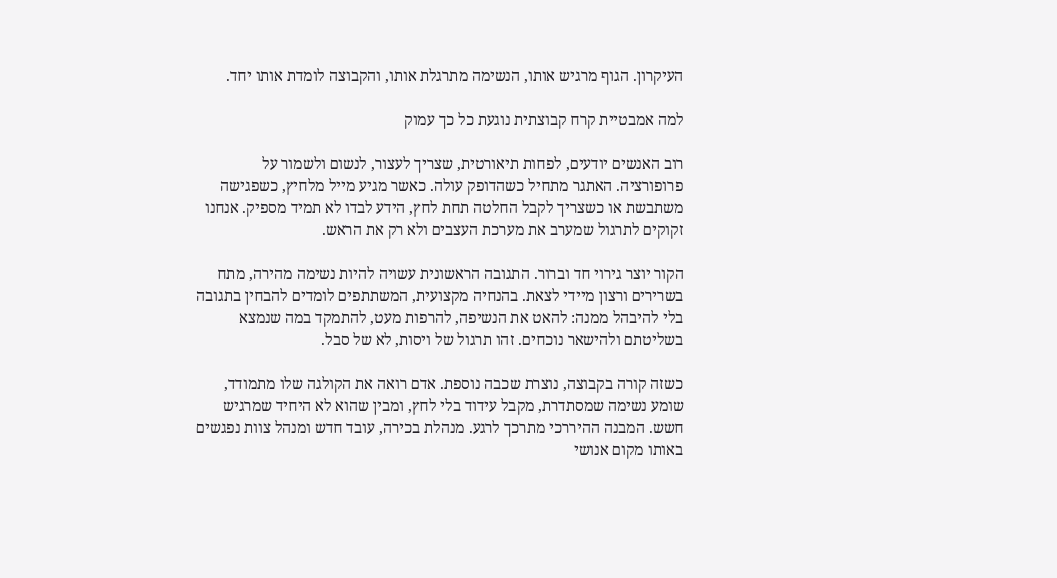העיקרון. הגוף מרגיש אותו, הנשימה מתרגלת אותו, והקבוצה לומדת אותו יחד.

למה אמבטיית קרח קבוצתית נוגעת כל כך עמוק

רוב האנשים יודעים, לפחות תיאורטית, שצריך לעצור, לנשום ולשמור על פרופורציה. האתגר מתחיל כשהדופק עולה. כאשר מגיע מייל מלחיץ, כשפגישה משתבשת או כשצריך לקבל החלטה תחת לחץ, הידע לבדו לא תמיד מספיק. אנחנו זקוקים לתרגול שמערב את מערכת העצבים ולא רק את הראש.

הקור יוצר גירוי חד וברור. התגובה הראשונית עשויה להיות נשימה מהירה, מתח בשרירים ורצון מיידי לצאת. בהנחיה מקצועית, המשתתפים לומדים להבחין בתגובה בלי להיבהל ממנה: להאט את הנשיפה, להרפות מעט, להתמקד במה שנמצא בשליטתם ולהישאר נוכחים. זהו תרגול של ויסות, לא של סבל.

כשזה קורה בקבוצה, נוצרת שכבה נוספת. אדם רואה את הקולגה שלו מתמודד, שומע נשימה שמסתדרת, מקבל עידוד בלי לחץ, ומבין שהוא לא היחיד שמרגיש חשש. המבנה ההיררכי מתרכך לרגע. מנהלת בכירה, עובד חדש ומנהל צוות נפגשים באותו מקום אנושי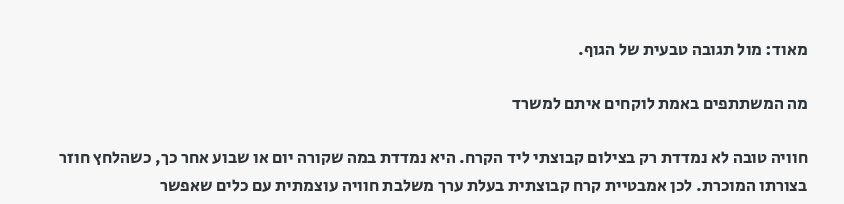מאוד: מול תגובה טבעית של הגוף.

מה המשתתפים באמת לוקחים איתם למשרד

חוויה טובה לא נמדדת רק בצילום קבוצתי ליד הקרח. היא נמדדת במה שקורה יום או שבוע אחר כך, כשהלחץ חוזר בצורתו המוכרת. לכן אמבטיית קרח קבוצתית בעלת ערך משלבת חוויה עוצמתית עם כלים שאפשר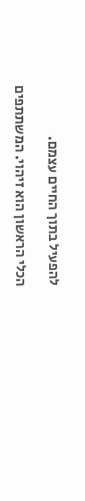להפעיל בתוך החיים עצמם.

הכלי הראשון הוא זיהוי. המשתתפים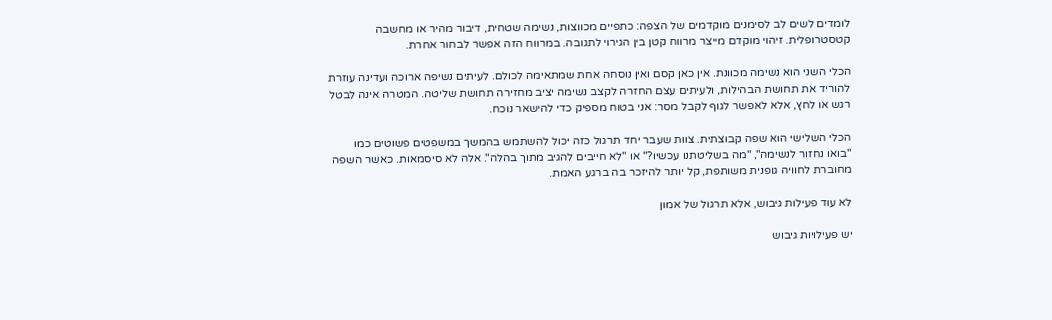לומדים לשים לב לסימנים מוקדמים של הצפה: כתפיים מכווצות, נשימה שטחית, דיבור מהיר או מחשבה קטסטרופלית. זיהוי מוקדם מייצר מרווח קטן בין הגירוי לתגובה. במרווח הזה אפשר לבחור אחרת.

הכלי השני הוא נשימה מכוונת. אין כאן קסם ואין נוסחה אחת שמתאימה לכולם. לעיתים נשיפה ארוכה ועדינה עוזרת להוריד את תחושת הבהילות, ולעיתים עצם החזרה לקצב נשימה יציב מחזירה תחושת שליטה. המטרה אינה לבטל רגש או לחץ, אלא לאפשר לגוף לקבל מסר: אני בטוח מספיק כדי להישאר נוכח.

הכלי השלישי הוא שפה קבוצתית. צוות שעבר יחד תרגול כזה יכול להשתמש בהמשך במשפטים פשוטים כמו "בואו נחזור לנשימה", "מה בשליטתנו עכשיו?" או "לא חייבים להגיב מתוך בהלה". אלה לא סיסמאות. כאשר השפה מחוברת לחוויה גופנית משותפת, קל יותר להיזכר בה ברגע האמת.

לא עוד פעילות גיבוש, אלא תרגול של אמון

יש פעילויות גיבוש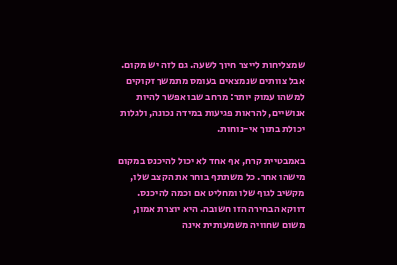שמצליחות לייצר חיוך לשעה. גם לזה יש מקום. אבל צוותים שנמצאים בעומס מתמשך זקוקים למשהו עמוק יותר: מרחב שבו אפשר להיות אנושיים, להראות פגיעות במידה נכונה, ולגלות יכולת בתוך אי-נוחות.

באמבטיית קרח, אף אחד לא יכול להיכנס במקום מישהו אחר. כל משתתף בוחר את הקצב שלו, מקשיב לגוף שלו ומחליט אם וכמה להיכנס. דווקא הבחירה הזו חשובה. היא יוצרת אמון, משום שחוויה משמעותית אינה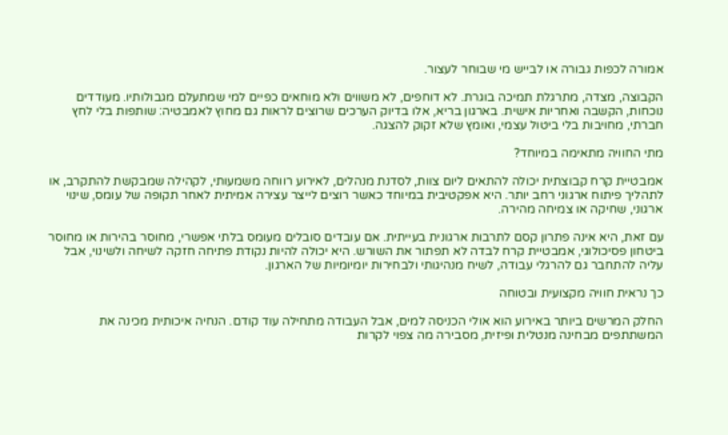אמורה לכפות גבורה או לבייש מי שבוחר לעצור.

הקבוצה, מצדה, מתרגלת תמיכה בוגרת. לא דוחפים, לא משווים ולא מוחאים כפיים למי שמתעלם מגבולותיו. מעודדים נוכחות, הקשבה ואחריות אישית. בארגון בריא, אלו בדיוק הערכים שרוצים לראות גם מחוץ לאמבטיה: שותפות בלי לחץ חברתי, מחויבות בלי ביטול עצמי, ואומץ שלא זקוק להצגה.

מתי החוויה מתאימה במיוחד?

אמבטיית קרח קבוצתית יכולה להתאים ליום צוות, לסדנת מנהלים, לאירוע רווחה משמעותי, לקהילה שמבקשת להתקרב, או לתהליך פיתוח ארגוני רחב יותר. היא אפקטיבית במיוחד כאשר רוצים לייצר עצירה אמיתית לאחר תקופה של עומס, שינוי ארגוני, שחיקה או צמיחה מהירה.

עם זאת, היא אינה פתרון קסם לתרבות ארגונית בעייתית. אם עובדים סובלים מעומס בלתי אפשרי, מחוסר בהירות או מחוסר ביטחון פסיכולוגי, אמבטיית קרח לבדה לא תפתור את השורש. היא יכולה להיות נקודת פתיחה חזקה לשיחה ולשינוי, אבל עליה להתחבר גם להרגלי עבודה, לשיח מנהיגותי ולבחירות יומיומיות של הארגון.

כך נראית חוויה מקצועית ובטוחה

החלק המרשים ביותר באירוע הוא אולי הכניסה למים, אבל העבודה מתחילה עוד קודם. הנחיה איכותית מכינה את המשתתפים מבחינה מנטלית ופיזית, מסבירה מה צפוי לקרות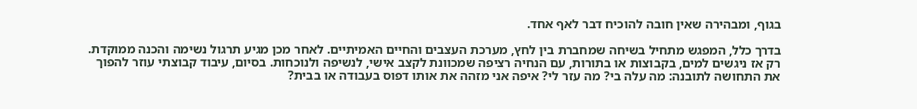בגוף, ומבהירה שאין חובה להוכיח דבר לאף אחד.

בדרך כלל, המפגש מתחיל בשיחה שמחברת בין לחץ, מערכת העצבים והחיים האמיתיים. לאחר מכן מגיע תרגול נשימה והכנה ממוקדת. רק אז ניגשים למים, בקבוצות או בתורות, עם הנחיה רציפה שמכוונת לקצב אישי, לנשיפה ולנוכחות. בסיום, עיבוד קבוצתי עוזר להפוך את התחושה לתובנה: מה עלה בי? מה עזר לי? איפה אני מזהה את אותו דפוס בעבודה או בבית?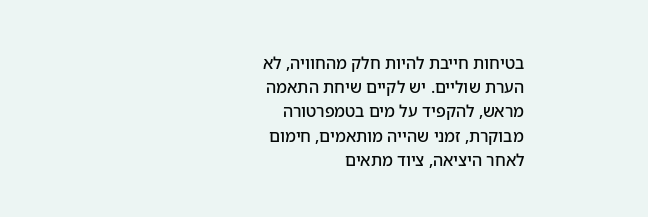בטיחות חייבת להיות חלק מהחוויה, לא הערת שוליים. יש לקיים שיחת התאמה מראש, להקפיד על מים בטמפרטורה מבוקרת, זמני שהייה מותאמים, חימום לאחר היציאה, ציוד מתאים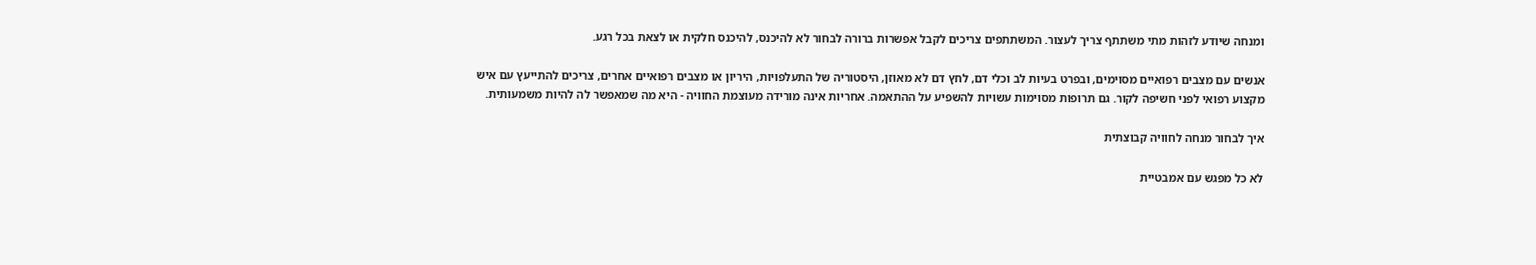ומנחה שיודע לזהות מתי משתתף צריך לעצור. המשתתפים צריכים לקבל אפשרות ברורה לבחור לא להיכנס, להיכנס חלקית או לצאת בכל רגע.

אנשים עם מצבים רפואיים מסוימים, ובפרט בעיות לב וכלי דם, לחץ דם לא מאוזן, היסטוריה של התעלפויות, היריון או מצבים רפואיים אחרים, צריכים להתייעץ עם איש מקצוע רפואי לפני חשיפה לקור. גם תרופות מסוימות עשויות להשפיע על ההתאמה. אחריות אינה מורידה מעוצמת החוויה - היא מה שמאפשר לה להיות משמעותית.

איך לבחור מנחה לחוויה קבוצתית

לא כל מפגש עם אמבטיית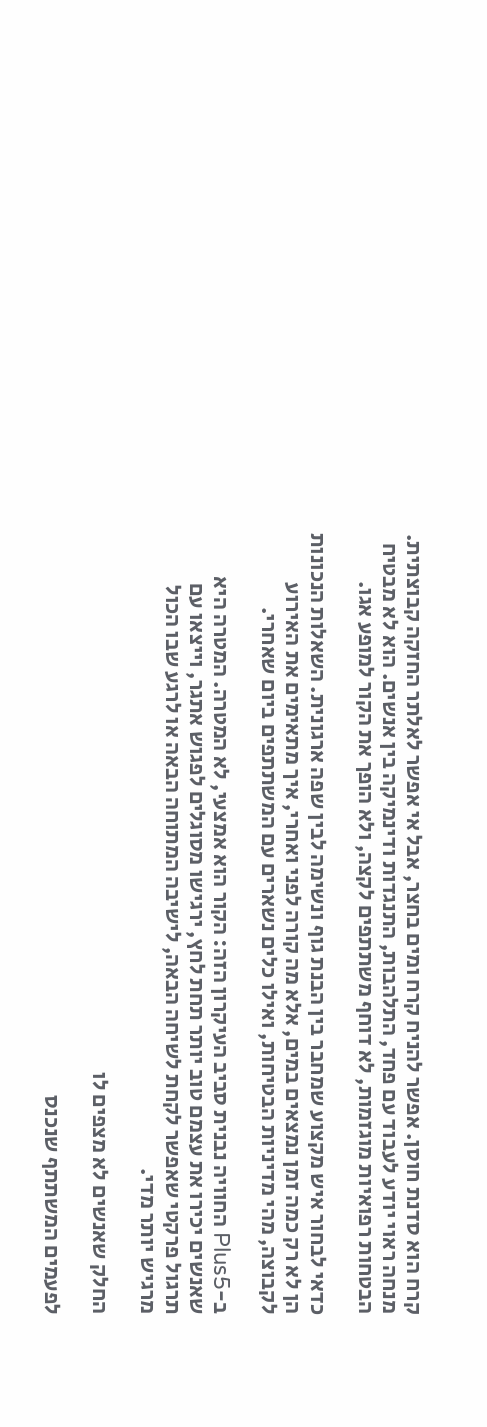קרח הוא סדנת חוסן. אפשר להניח קרח ומים בחצר, אבל אי אפשר לאלתר החזקה קבוצתית. מנחה ראוי יודע לעבוד עם פחד, התלהבות, התנגדות ודינמיקה בין אנשים. הוא לא מבטיח הבטחות רפואיות מוגזמות, לא דוחף משתתפים לקצה, ולא הופך את הקור למופע אגו.

כדאי לבחור איש מקצוע שמחבר בין הבנת גוף ונשימה לבין שפה ארגונית. השאלות הנכונות הן לא רק כמה זמן נמצאים במים, אלא מה קורה לפני ואחרי, איך מתאימים את האירוע לקבוצה, מהי מדיניות הבטיחות, ואילו כלים נשארים עם המשתתפים ביום שאחרי.

ב-Plus5 החוויה נבנית סביב העיקרון הזה: הקור הוא אמצעי, לא המטרה. המטרה היא שאנשים יכירו את עצמם טוב יותר תחת לחץ, ירגישו מסוגלים לפגוש אתגר, וייצאו עם תרגול פרקטי שאפשר לקחת לשיחה הבאה, לישיבה המתוחה הבאה או לרגע שבו הכול מרגיש יותר מדי.

החלק שאנשים לא מצפים לו

לפעמים המשתתף שנכנס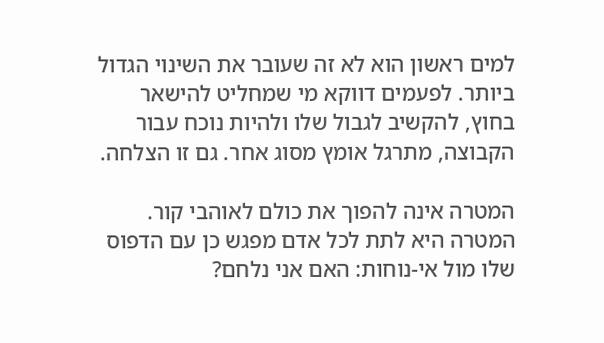למים ראשון הוא לא זה שעובר את השינוי הגדול ביותר. לפעמים דווקא מי שמחליט להישאר בחוץ, להקשיב לגבול שלו ולהיות נוכח עבור הקבוצה, מתרגל אומץ מסוג אחר. גם זו הצלחה.

המטרה אינה להפוך את כולם לאוהבי קור. המטרה היא לתת לכל אדם מפגש כן עם הדפוס שלו מול אי-נוחות: האם אני נלחם?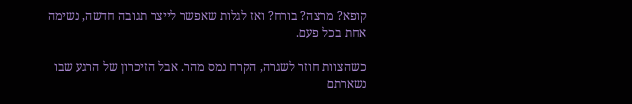קופא? מרצה? בורח? ואז לגלות שאפשר לייצר תגובה חדשה, נשימה אחת בכל פעם.

כשהצוות חוזר לשגרה, הקרח נמס מהר. אבל הזיכרון של הרגע שבו נשארתם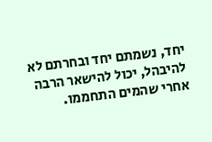יחד, נשמתם יחד ובחרתם לא להיבהל, יכול להישאר הרבה אחרי שהמים התחממו.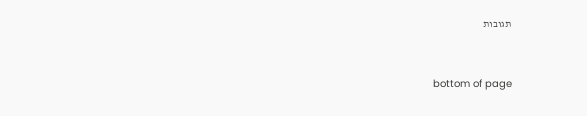תגובות


bottom of page